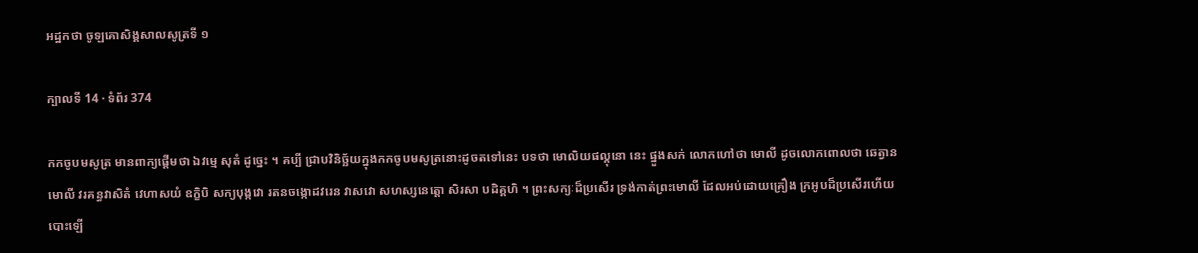អដ្ឋកថា ចូឡគោសិង្គសាលសូត្រទី ១

ក្បាលទី 14 · ទំព័រ 374

កកចូបមសូត្រ មានពាក្យផ្តើមថា ឯវម្មេ សុតំ ដូច្នេះ ។ គប្បី ជ្រាបវិនិច្ឆ័យក្នុងកកចូបមសូត្រនោះដូចតទៅនេះ បទថា មោលិយផល្គុនោ នេះ ផ្នួងសក់ លោកហៅថា មោលី ដូចលោកពោលថា ឆេត្វាន មោលី វរគន្ធវាសិតំ វេហាសយំ ឧក្ខិបិ សក្យបុង្កវោ រតនចង្កោដវរេន វាសវោ សហស្សនេត្តោ សិរសា បដិគ្គហិ ។ ព្រះសក្យៈដ៏ប្រសើរ ទ្រង់កាត់ព្រះមោលី ដែលអប់ដោយគ្រឿង ក្រអូបដ៏ប្រសើរហើយ បោះឡើ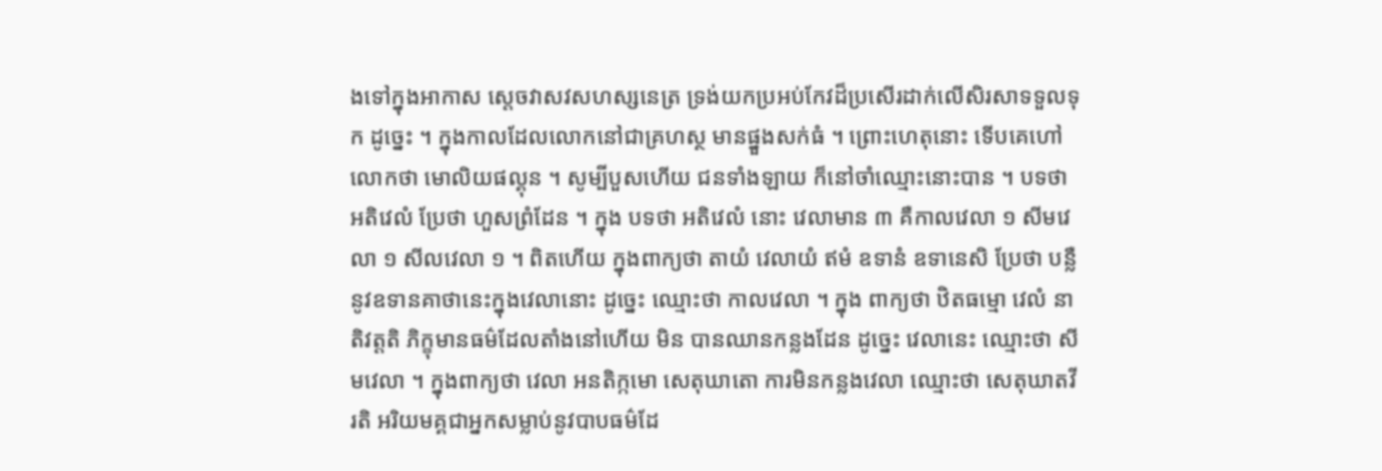ងទៅក្នុងអាកាស ស្តេចវាសវសហស្សនេត្រ ទ្រង់យកប្រអប់កែវដ៏ប្រសើរដាក់លើសិរសាទទួលទុក ដូច្នេះ ។ ក្នុងកាលដែលលោកនៅជាគ្រហស្ថ មានផ្នួងសក់ធំ ។ ព្រោះហេតុនោះ ទើបគេហៅលោកថា មោលិយផល្គុន ។ សូម្បីបួសហើយ ជនទាំងឡាយ ក៏នៅចាំឈ្មោះនោះបាន ។ បទថា អតិវេលំ ប្រែថា ហួសព្រំដែន ។ ក្នុង បទថា អតិវេលំ នោះ វេលាមាន ៣ គឺកាលវេលា ១ សីមវេលា ១ សីលវេលា ១ ។ ពិតហើយ ក្នុងពាក្យថា តាយំ វេលាយំ ឥមំ ឧទានំ ឧទានេសិ ប្រែថា បន្លឺនូវឧទានគាថានេះក្នុងវេលានោះ ដូច្នេះ ឈ្មោះថា កាលវេលា ។ ក្នុង ពាក្យថា ឋិតធម្មោ វេលំ នាតិវត្តតិ ភិក្ខុមានធម៌ដែលតាំងនៅហើយ មិន បានឈានកន្លងដែន ដូច្នេះ វេលានេះ ឈ្មោះថា សីមវេលា ។ ក្នុងពាក្យថា វេលា អនតិក្កមោ សេតុឃាតោ ការមិនកន្លងវេលា ឈ្មោះថា សេតុឃាតវីរតិ អរិយមគ្គជាអ្នកសម្លាប់នូវបាបធម៌ដែ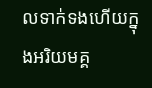លទាក់ទងហើយក្នុងអរិយមគ្គ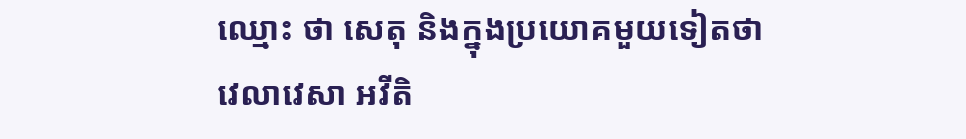ឈ្មោះ ថា សេតុ និងក្នុងប្រយោគមួយទៀតថា វេលាវេសា អវីតិ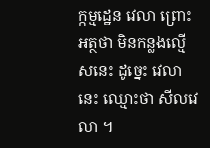ក្កម្មដ្ឋេន វេលា ព្រោះអត្ថថា មិនកន្លងល្មើសនេះ ដូច្នេះ វេលានេះ ឈ្មោះថា សីលវេលា ។